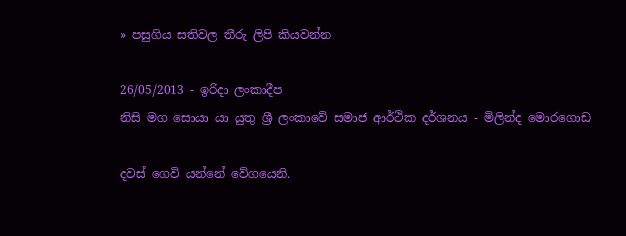» පසුගිය සතිවල තීරු ලිපි කියවන්න

26/05/2013 - ඉරිදා ලංකාදීප
නිසි මග සොයා යා යුතු ශ්‍රී ලංකාවේ සමාජ ආර්ථික දර්ශනය - මිලින්ද මොරගොඩ

දවස් ගෙවි යන්නේ වේගයෙනි.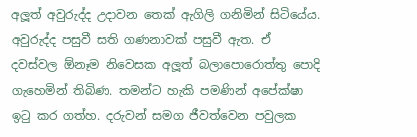අලූත් අවුරුද්ද උදාවන තෙක් ඇගිලි ගනිමින් සිටියේය. අවුරුද්ද පසුවී සති ගණනාවක් පසුවී ඇත. ඒ දවස්වල ඕනෑම නිවෙසක අලූත් බලාපොරොත්තු පොදි ගැහෙමින් තිබිණ. තමන්ට හැකි පමණින් අපේක්ෂා ඉටු කර ගත්හ. දරුවන් සමග ජීවත්වෙන පවුලක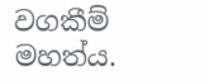වගකීම් මහත්ය.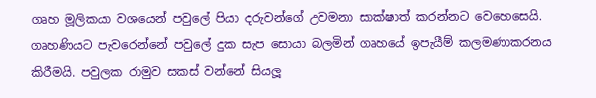ගෘහ මූලිකයා වශයෙන් පවුලේ පියා දරුවන්ගේ උවමනා සාක්ෂාත් කරන්නට වෙහෙසෙයි. ගෘහණියට පැවරෙන්නේ පවුලේ දුක සැප සොයා බලමින් ගෘහයේ ඉපැයීම් කලමණාකරනය කිරීමයි. පවුලක රාමුව සකස් වන්නේ සියලූ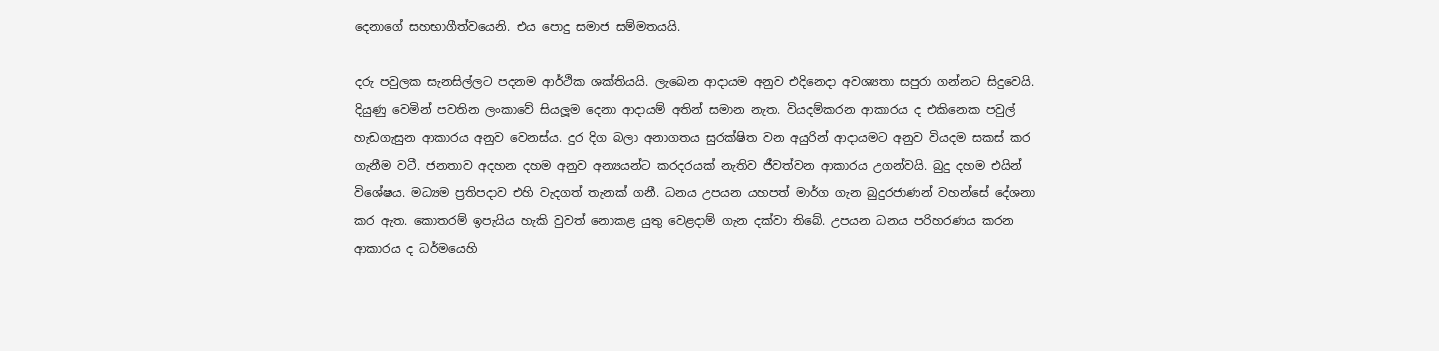දෙනාගේ සහභාගීත්වයෙනි. එය පොදු සමාජ සම්මතයයි.

දරු පවුලක සැනසිල්ලට පදනම ආර්ථික ශක්තියයි. ලැබෙන ආදායම අනුව එදිනෙදා අවශ්‍යතා සපුරා ගන්නට සිදුවෙයි. දියුණු වෙමින් පවතින ලංකාවේ සියලූම දෙනා ආදායම් අතින් සමාන නැත. වියදම්කරන ආකාරය ද එකිනෙක පවුල් හැඩගැසුන ආකාරය අනුව වෙනස්ය. දුර දිග බලා අනාගතය සුරක්ෂිත වන අයුරින් ආදායමට අනුව වියදම සකස් කර ගැනීම වටී. ජනතාව අදහන දහම අනුව අන්‍යයන්ට කරදරයක් නැතිව ජීවත්වන ආකාරය උගන්වයි. බුදු දහම එයින් විශේෂය. මධ්‍යම ප්‍රතිපදාව එහි වැදගත් තැනක් ගනී. ධනය උපයන යහපත් මාර්ග ගැන බුදුරජාණන් වහන්සේ දේශනා කර ඇත. කොතරම් ඉපැයිය හැකි වුවත් නොකළ යුතු වෙළදාම් ගැන දක්වා තිබේ. උපයන ධනය පරිහරණය කරන ආකාරය ද ධර්මයෙහි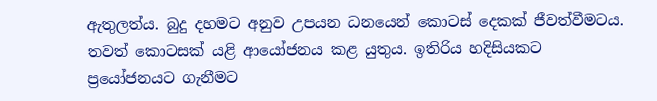ඇතුලත්ය. බුදු දහමට අනුව උපයන ධනයෙන් කොටස් දෙකක් ජීවත්වීමටය. තවත් කොටසක් යළි ආයෝජනය කළ යුතුය. ඉතිරිය හදිසියකට ප්‍රයෝජනයට ගැනීමට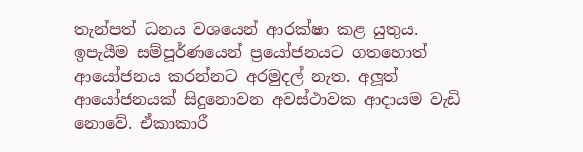තැන්පත් ධනය වශයෙන් ආරක්ෂා කළ යුතුය. ඉපැයීම සම්පූර්ණයෙන් ප්‍රයෝජනයට ගතහොත් ආයෝජනය කරන්නට අරමුදල් නැත. අලූත් ආයෝජනයක් සිදුනොවන අවස්ථාවක ආදායම වැඩි නොවේ. ඒකාකාරී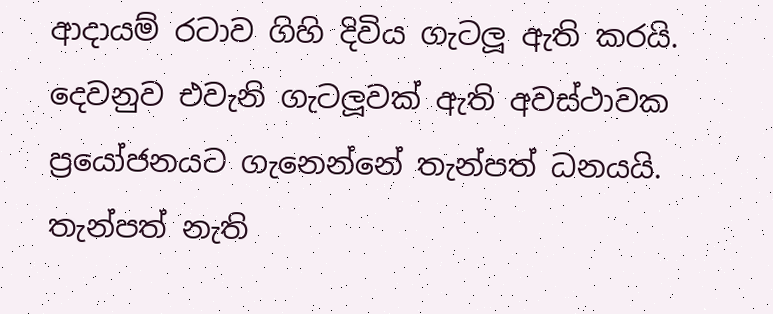ආදායම් රටාව ගිහි දිවිය ගැටලූ ඇති කරයි. දෙවනුව එවැනි ගැටලූවක් ඇති අවස්ථාවක ප්‍රයෝජනයට ගැනෙන්නේ තැන්පත් ධනයයි. තැන්පත් නැති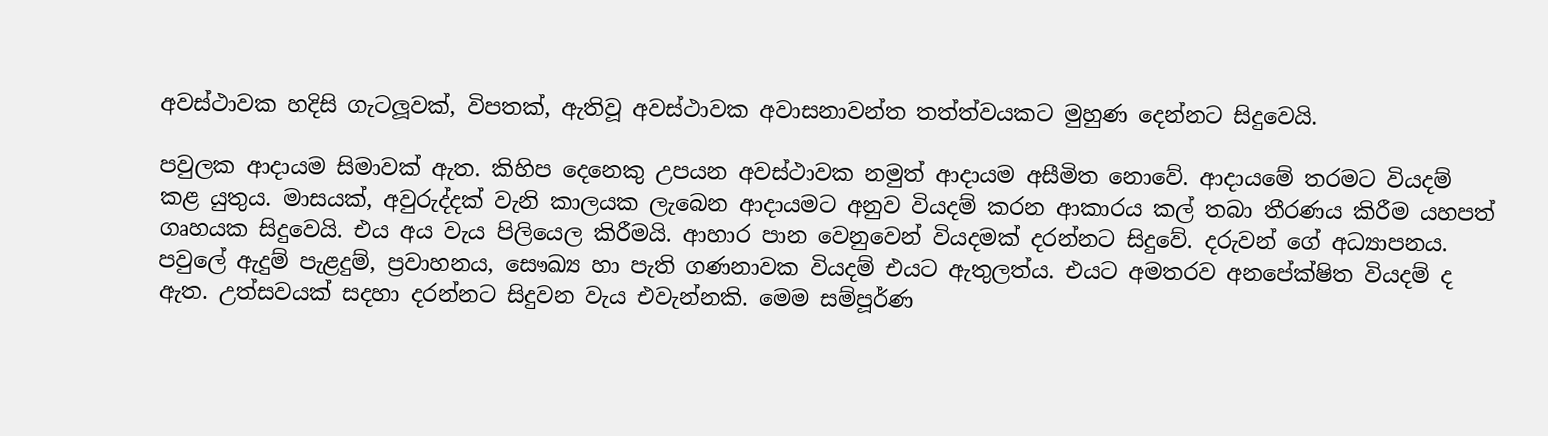අවස්ථාවක හදිසි ගැටලූවක්, විපතක්, ඇතිවූ අවස්ථාවක අවාසනාවන්ත තත්ත්වයකට මුහුණ දෙන්නට සිදුවෙයි.

පවුලක ආදායම සිමාවක් ඇත. කිහිප දෙනෙකු උපයන අවස්ථාවක නමුත් ආදායම අසීමිත නොවේ. ආදායමේ තරමට වියදම් කළ යුතුය. මාසයක්, අවුරුද්දක් වැනි කාලයක ලැබෙන ආදායමට අනුව වියදම් කරන ආකාරය කල් තබා තීරණය කිරීම යහපත් ගෘහයක සිදුවෙයි. එය අය වැය පිලියෙල කිරීමයි. ආහාර පාන වෙනුවෙන් වියදමක් දරන්නට සිදුවේ. දරුවන් ගේ අධ්‍යාපනය. පවුලේ ඇදුම් පැළදුම්, ප්‍රවාහනය, සෞඛ්‍ය හා පැති ගණනාවක වියදම් එයට ඇතුලත්ය. එයට අමතරව අනපේක්ෂිත වියදම් ද ඇත. උත්සවයක් සදහා දරන්නට සිදුවන වැය එවැන්නකි. මෙම සම්පූර්ණ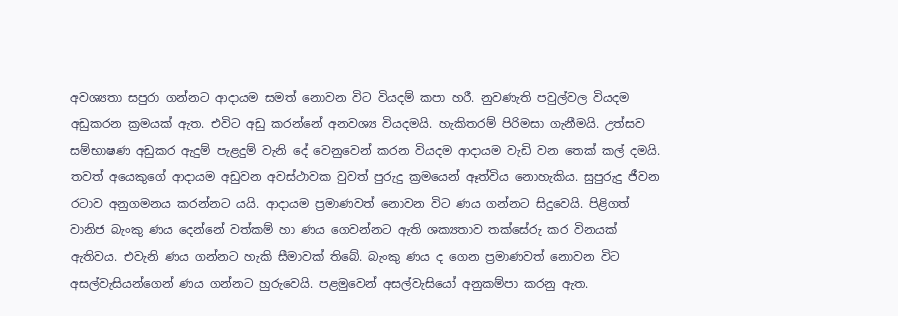අවශ්‍යතා සපුරා ගන්නට ආදායම සමත් නොවන විට වියදම් කපා හරී. නුවණැති පවුල්වල වියදම අඩුකරන ක්‍රමයක් ඇත. එවිට අඩු කරන්නේ අනවශ්‍ය වියදමයි. හැකිතරම් පිරිමසා ගැනීමයි. උත්සව සම්භාෂණ අඩුකර ඇදුම් පැළදුම් වැනි දේ වෙනුවෙන් කරන වියදම ආදායම වැඩි වන තෙක් කල් දමයි. තවත් අයෙකුගේ ආදායම අඩුවන අවස්ථාවක වුවත් පුරුදු ක්‍රමයෙන් ඈත්විය නොහැකිය. සුපුරුදු ජීවන රටාව අනුගමනය කරන්නට යයි. ආදායම ප්‍රමාණවත් නොවන විට ණය ගන්නට සිදුවෙයි. පිළිගත් වානිජ බැංකු ණය දෙන්නේ වත්කම් හා ණය ගෙවන්නට ඇති ශක්‍යතාව තක්සේරු කර විනයක් ඇතිවය. එවැනි ණය ගන්නට හැකි සීමාවක් තිබේ. බැංකු ණය ද ගෙන ප්‍රමාණවත් නොවන විට අසල්වැසියන්ගෙන් ණය ගන්නට හුරුවෙයි. පළමුවෙන් අසල්වැසියෝ අනුකම්පා කරනු ඇත.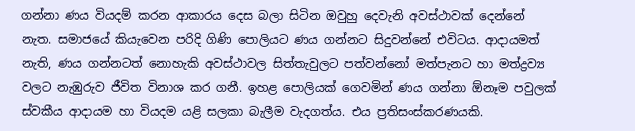ගන්නා ණය වියදම් කරන ආකාරය දෙස බලා සිටින ඔවුහු දෙවැනි අවස්ථාවක් දෙන්නේ නැත. සමාජයේ කියැවෙන පරිදි ගිණි පොලියට ණය ගන්නට සිදුවන්නේ එවිටය. ආදායමත් නැති, ණය ගන්නටත් නොහැකි අවස්ථාවල සිත්තැවුලට පත්වන්නෝ මත්පැනට හා මත්ද්‍රව්‍ය වලට නැඹුරුව ජීවිත විනාශ කර ගනී. ඉහළ පොලියක් ගෙවමින් ණය ගන්නා ඕනෑම පවුලක් ස්වකීය ආදායම හා වියදම යළි සලකා බැලීම වැදගත්ය. එය ප්‍රතිසංස්කරණයකි.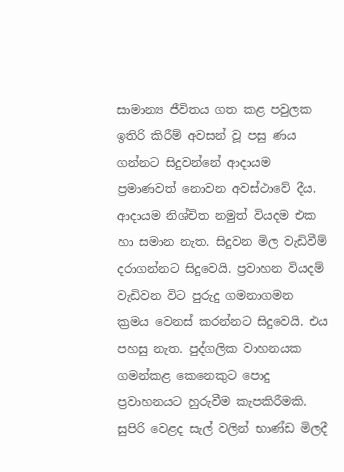සාමාන්‍ය ජීවිතය ගත කළ පවුලක ඉතිරි කිරීම් අවසන් වූ පසු ණය ගන්නට සිදුවන්නේ ආදායම ප්‍රමාණවත් නොවන අවස්ථාවේ දීය. ආදායම නිශ්චිත නමුත් වියදම එක හා සමාන නැත. සිදුවන මිල වැඩිවීම් දරාගන්නට සිදුවෙයි. ප්‍රවාහන වියදම් වැඩිවන විට පුරුදු ගමනාගමන ක්‍රමය වෙනස් කරන්නට සිදුවෙයි. එය පහසු නැත. පුද්ගලික වාහනයක ගමන්කළ කෙනෙකුට පොදු ප්‍රවාහනයට හුරුවීම කැපකිරීමකි. සුපිරි වෙළද සැල් වලින් භාණ්ඩ මිලදී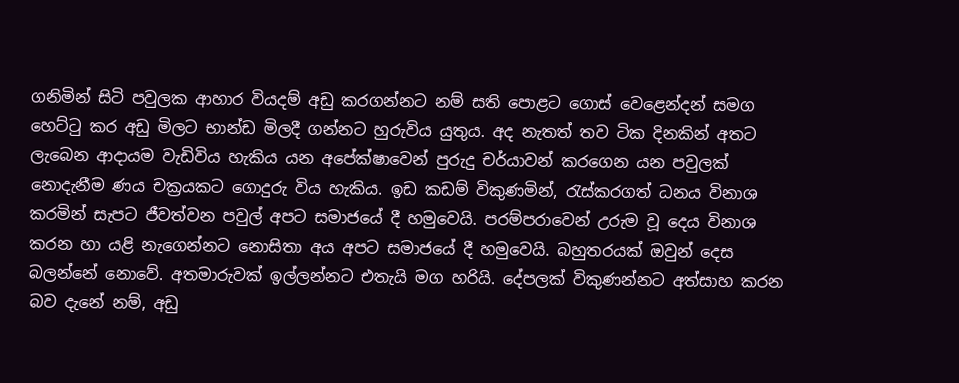ගනිමින් සිටි පවුලක ආහාර වියදම් අඩු කරගන්නට නම් සති පොළට ගොස් වෙළෙන්දන් සමග හෙට්ටු කර අඩු මිලට භාන්ඩ මිලදී ගන්නට හුරුවිය යුතුය. අද නැතත් තව ටික දිනකින් අතට ලැබෙන ආදායම වැඩිවිය හැකිය යන අපේක්ෂාවෙන් පුරුදු චර්යාවන් කරගෙන යන පවුලක් නොදැනීම ණය චක්‍රයකට ගොදුරු විය හැකිය. ඉඩ කඩම් විකුණමින්, රැස්කරගත් ධනය විනාශ කරමින් සැපට ජීවත්වන පවුල් අපට සමාජයේ දී හමුවෙයි. පරම්පරාවෙන් උරුම වූ දෙය විනාශ කරන හා යළි නැගෙන්නට නොසිතා අය අපට සමාජයේ දී හමුවෙයි. බහුතරයක් ඔවුන් දෙස බලන්නේ නොවේ. අතමාරුවක් ඉල්ලන්නට එතැයි මග හරියි. දේපලක් විකුණන්නට අත්සාහ කරන බව දැනේ නම්, අඩු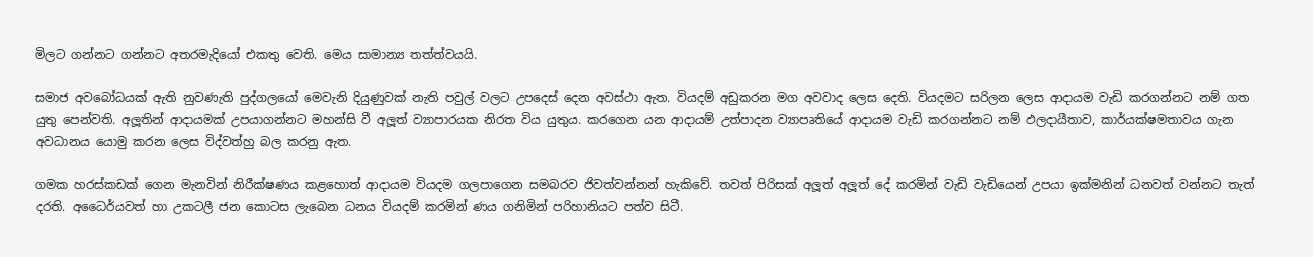මිලට ගන්නට ගන්නට අතරමැදියෝ එකතු වෙති. මෙය සාමාන්‍ය තත්ත්වයයි.

සමාජ අවබෝධයක් ඇති නුවණැති පුද්ගලයෝ මෙවැනි දියුණුවක් නැති පවුල් වලට උපදෙස් දෙන අවස්ථා ඇත. වියදම් අඩුකරන මග අවවාද ලෙස දෙති. වියදමට සරිලන ලෙස ආදායම වැඩි කරගන්නට නම් ගත යුතු පෙන්වති. අලූතින් ආදායමක් උපයාගන්නට මහන්සි වී අලූත් ව්‍යාපාරයක නිරත විය යුතුය. කරගෙන යන ආදායම් උත්පාදන ව්‍යාපෘතියේ ආදායම වැඩි කරගන්නට නම් ඵලදායීතාව, කාර්යක්ෂමතාවය ගැන අවධානය යොමු කරන ලෙස විද්වත්හු බල කරනු ඇත.

ගමක හරස්කඩක් ගෙන මැනවින් නිරීක්ෂණය කළහොත් ආදායම වියදම ගලපාගෙන සමබරව ජිවත්වන්නන් හැකිවේ. තවත් පිරිසක් අලූත් අලූත් දේ කරමින් වැඩි වැඩියෙන් උපයා ඉක්මනින් ධනවත් වන්නට තැත් දරති. අධෛර්යවත් හා උකටලී ජන කොටස ලැබෙන ධනය වියදම් කරමින් ණය ගනිමින් පරිහානියට පත්ව සිටී.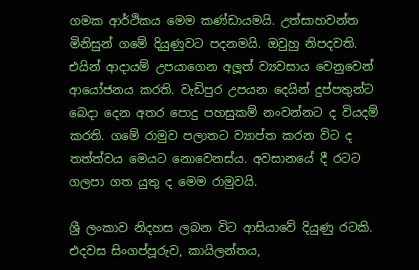ගමක ආර්ථිකය මෙම කණ්ඩායමයි. උත්සාහවන්ත මිනිසුන් ගමේ දියුණුවට පදනමයි. ඔවුහු නිපදවති. එයින් ආදායම් උපයාගෙන අලූත් ව්‍යවසාය වෙනුවෙන් ආයෝජනය කරති. වැඩිපුර උපයන දෙයින් දුප්පතුන්ට බෙදා දෙන අතර පොදු පහසුකම් නංවන්නට ද වියදම් කරති. ගමේ රාමුව පලාතට ව්‍යාප්ත කරන විට ද තත්ත්වය මෙයට නොවෙනස්ය. අවසානයේ දී රටට ගලපා ගත යුතු ද මෙම රාමුවයි.

ශ්‍රී ලංකාව නිදහස ලබන විට ආසියාවේ දියුණු රටකි. එදවස සිංගප්පූරුව, කායිලන්තය,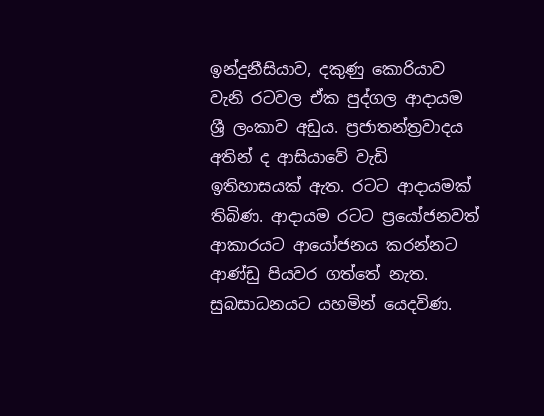ඉන්දුනීසියාව, දකුණු කොරියාව වැනි රටවල ඒක පුද්ගල ආදායම ශ්‍රී ලංකාව අඩුය. ප්‍රජාතන්ත්‍රවාදය අතින් ද ආසියාවේ වැඩි ඉතිහාසයක් ඇත. රටට ආදායමක් තිබිණ. ආදායම රටට ප්‍රයෝජනවත් ආකාරයට ආයෝජනය කරන්නට ආණ්ඩු පියවර ගත්තේ නැත. සුබසාධනයට යහමින් යෙදවිණ.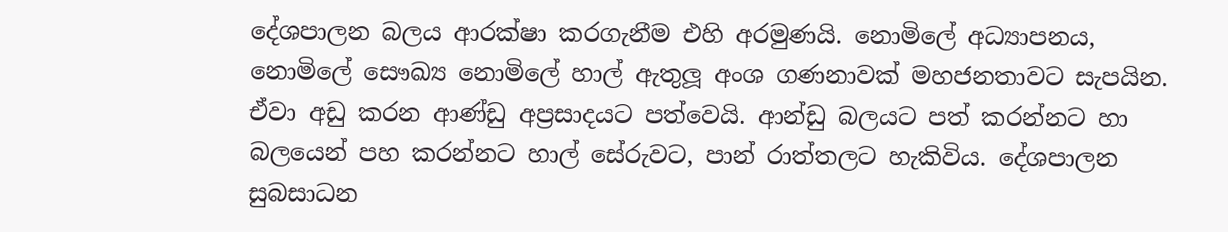දේශපාලන බලය ආරක්ෂා කරගැනීම එහි අරමුණයි. නොමිලේ අධ්‍යාපනය, නොමිලේ සෞඛ්‍ය නොමිලේ හාල් ඇතුලූ අංශ ගණනාවක් මහජනතාවට සැපයින. ඒවා අඩු කරන ආණ්ඩු අප්‍රසාදයට පත්වෙයි. ආන්ඩු බලයට පත් කරන්නට හා බලයෙන් පහ කරන්නට හාල් සේරුවට, පාන් රාත්තලට හැකිවිය. දේශපාලන සුබසාධන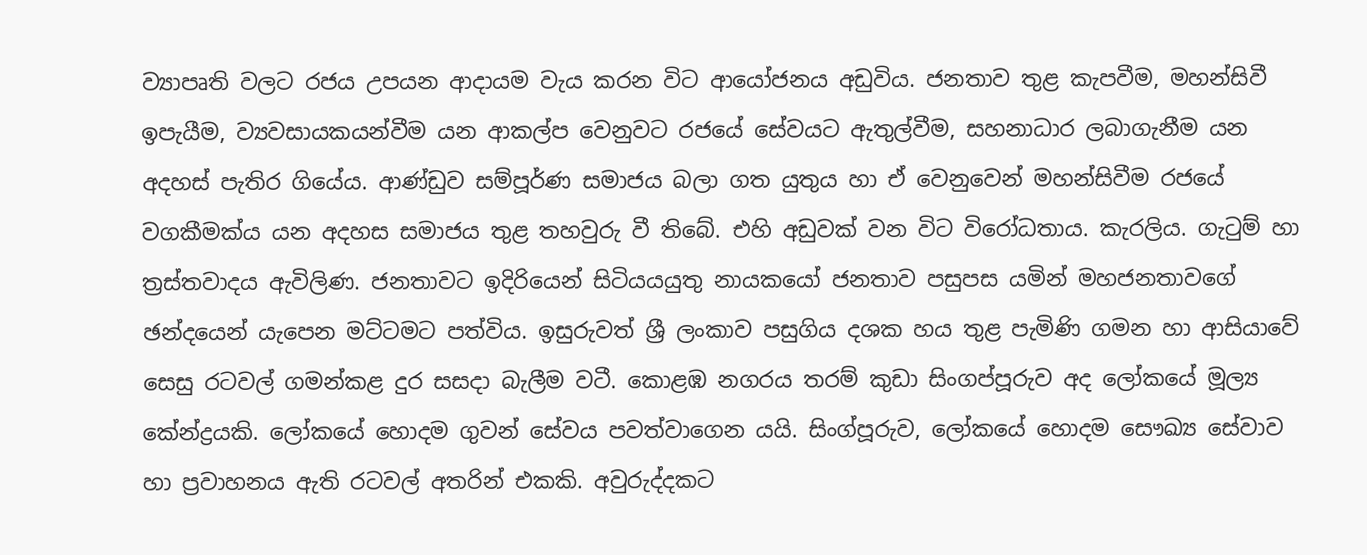ව්‍යාපෘති වලට රජය උපයන ආදායම වැය කරන විට ආයෝජනය අඩුවිය. ජනතාව තුළ කැපවීම, මහන්සිවී ඉපැයීම, ව්‍යවසායකයන්වීම යන ආකල්ප වෙනුවට රජයේ සේවයට ඇතුල්වීම, සහනාධාර ලබාගැනීම යන අදහස් පැතිර ගියේය. ආණ්ඩුව සම්පූර්ණ සමාජය බලා ගත යුතුය හා ඒ වෙනුවෙන් මහන්සිවීම රජයේ වගකීමක්ය යන අදහස සමාජය තුළ තහවුරු වී තිබේ. එහි අඩුවක් වන විට විරෝධතාය. කැරලිය. ගැටුම් හා ත්‍රස්තවාදය ඇවිලිණ. ජනතාවට ඉදිරියෙන් සිටියයයුතු නායකයෝ ජනතාව පසුපස යමින් මහජනතාවගේ ඡන්දයෙන් යැපෙන මට්ටමට පත්විය. ඉසුරුවත් ශ්‍රී ලංකාව පසුගිය දශක හය තුළ පැමිණි ගමන හා ආසියාවේ සෙසු රටවල් ගමන්කළ දුර සසදා බැලීම වටී. කොළඹ නගරය තරම් කුඩා සිංගප්පූරුව අද ලෝකයේ මූල්‍ය කේන්ද්‍රයකි. ලෝකයේ හොදම ගුවන් සේවය පවත්වාගෙන යයි. සිංග්පූරුව, ලෝකයේ හොදම සෞඛ්‍ය සේවාව හා ප්‍රවාහනය ඇති රටවල් අතරින් එකකි. අවුරුද්දකට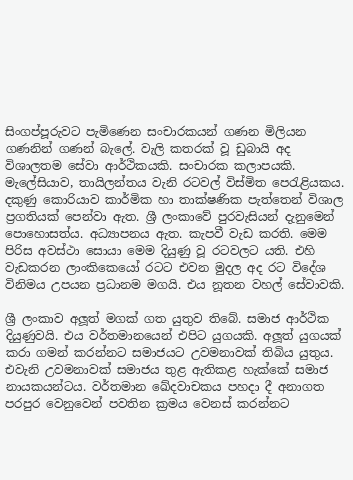සිංගප්පූරුවට පැමිණෙන සංචාරකයන් ගණන මිලියන ගණනින් ගණන් බැලේ. වැලි කතරක් වූ ඩුබායි අද විශාලතම සේවා ආර්ථිකයකි. සංචාරක කලාපයකි. මැලේසියාව, තායිලන්තය වැනි රටවල් විස්මිත පෙරැළියකය. දකුණු කොරියාව කාර්මික හා තාක්ෂණික පැත්තෙන් විශාල ප්‍රගතියක් පෙන්වා ඇත. ශ්‍රී ලංකාවේ පුරවැසියන් දැනුමෙන් පොහොසත්ය. අධ්‍යාපනය ඇත. කැපවී වැඩ කරති. මෙම පිරිස අවස්ථා සොයා මෙම දියුණු වූ රටවලට යති. එහි වැඩකරන ලාංකිකෙයෝ රටට එවන මුදල අද රට විදේශ විනිමය උපයන ප්‍රධානම මගයි. එය නූතන වහල් සේවාවකි.

ශ්‍රී ලංකාව අලූත් මගක් ගත යුතුව තිබේ. සමාජ ආර්ථික දියුණුවයි. එය වර්තමානයෙන් එපිට යුගයකි. අලූත් යුගයක් කරා ගමන් කරන්නට සමාජයට උවමනාවක් තිබිය යුතුය. එවැනි උවමනාවක් සමාජය තුළ ඇතිකළ හැක්කේ සමාජ නායකයන්ටය. වර්තමාන ඛේදවාචකය පහදා දී අනාගත පරපුර වෙනුවෙන් පවතින ක්‍රමය වෙනස් කරන්නට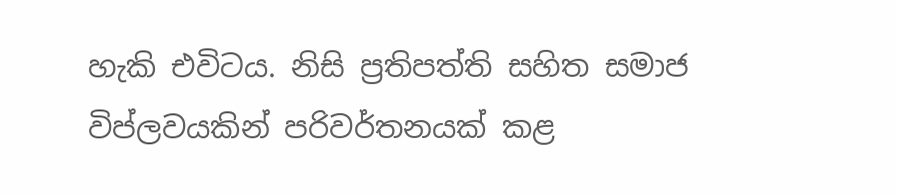හැකි එවිටය. නිසි ප්‍රතිපත්ති සහිත සමාජ විප්ලවයකින් පරිවර්තනයක් කළ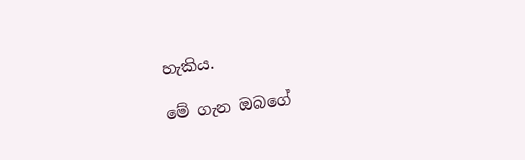හැකිය.

මේ ගැන ඔබගේ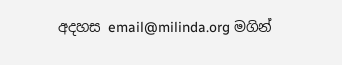අදහස email@milinda.org මගින්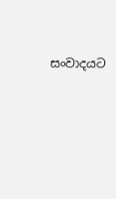සංවාදයට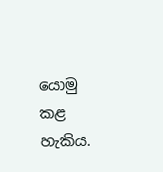යොමු කළ හැකිය.